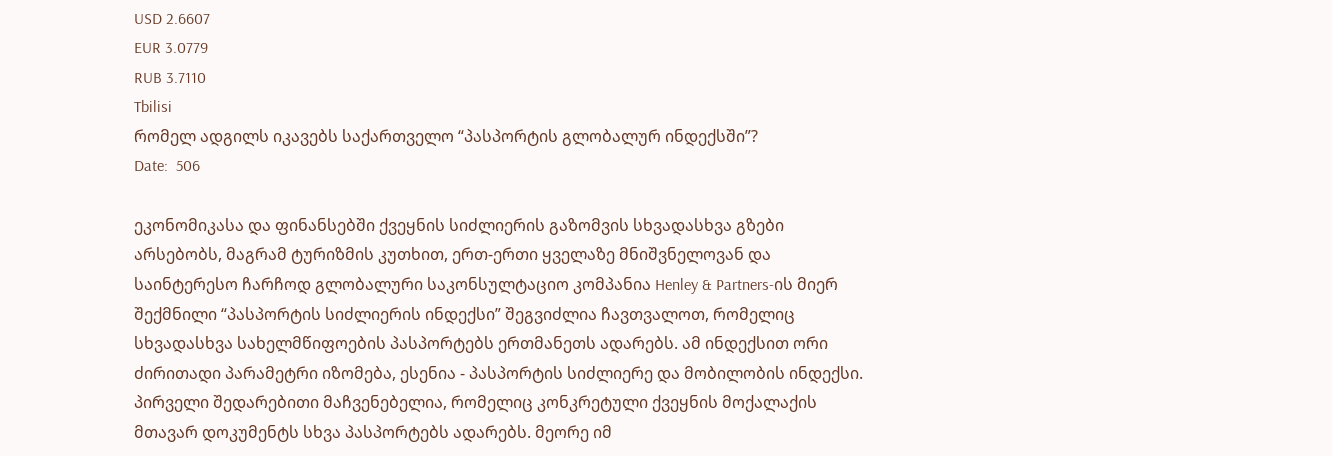USD 2.6607
EUR 3.0779
RUB 3.7110
Tbilisi
რომელ ადგილს იკავებს საქართველო “პასპორტის გლობალურ ინდექსში”?
Date:  506

ეკონომიკასა და ფინანსებში ქვეყნის სიძლიერის გაზომვის სხვადასხვა გზები არსებობს, მაგრამ ტურიზმის კუთხით, ერთ-ერთი ყველაზე მნიშვნელოვან და საინტერესო ჩარჩოდ გლობალური საკონსულტაციო კომპანია Henley & Partners-ის მიერ შექმნილი “პასპორტის სიძლიერის ინდექსი” შეგვიძლია ჩავთვალოთ, რომელიც სხვადასხვა სახელმწიფოების პასპორტებს ერთმანეთს ადარებს. ამ ინდექსით ორი ძირითადი პარამეტრი იზომება, ესენია - პასპორტის სიძლიერე და მობილობის ინდექსი. პირველი შედარებითი მაჩვენებელია, რომელიც კონკრეტული ქვეყნის მოქალაქის მთავარ დოკუმენტს სხვა პასპორტებს ადარებს. მეორე იმ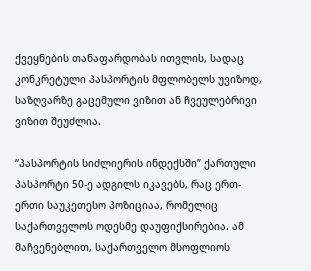ქვეყნების თანაფარდობას ითვლის, სადაც კონკრეტული პასპორტის მფლობელს უვიზოდ, საზღვარზე გაცემული ვიზით ან ჩვეულებრივი ვიზით შეუძლია.

“პასპორტის სიძლიერის ინდექსში” ქართული პასპორტი 50-ე ადგილს იკავებს, რაც ერთ-ერთი საუკეთესო პოზიციაა, რომელიც საქართველოს ოდესმე დაუფიქსირებია. ამ მაჩვენებლით, საქართველო მსოფლიოს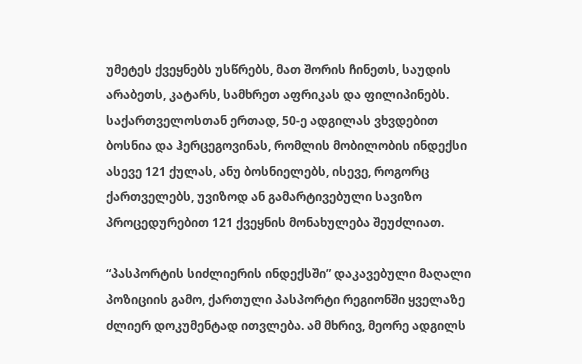უმეტეს ქვეყნებს უსწრებს, მათ შორის ჩინეთს, საუდის არაბეთს, კატარს, სამხრეთ აფრიკას და ფილიპინებს. საქართველოსთან ერთად, 50-ე ადგილას ვხვდებით ბოსნია და ჰერცეგოვინას, რომლის მობილობის ინდექსი ასევე 121 ქულას, ანუ ბოსნიელებს, ისევე, როგორც ქართველებს, უვიზოდ ან გამარტივებული სავიზო პროცედურებით 121 ქვეყნის მონახულება შეუძლიათ.

“პასპორტის სიძლიერის ინდექსში” დაკავებული მაღალი პოზიციის გამო, ქართული პასპორტი რეგიონში ყველაზე ძლიერ დოკუმენტად ითვლება. ამ მხრივ, მეორე ადგილს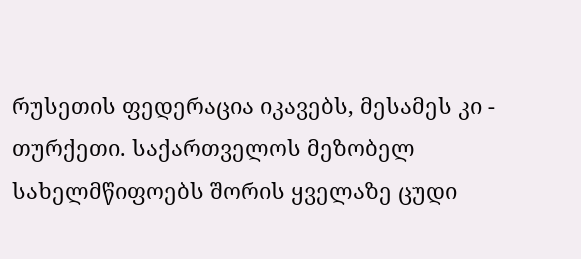რუსეთის ფედერაცია იკავებს, მესამეს კი - თურქეთი. საქართველოს მეზობელ სახელმწიფოებს შორის ყველაზე ცუდი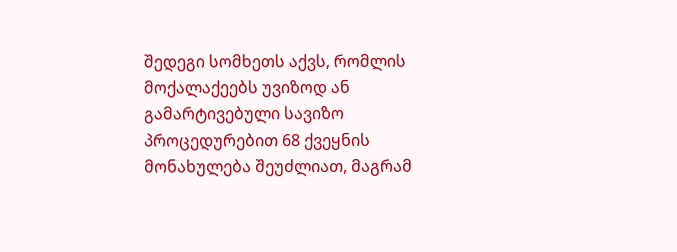შედეგი სომხეთს აქვს, რომლის მოქალაქეებს უვიზოდ ან გამარტივებული სავიზო პროცედურებით 68 ქვეყნის მონახულება შეუძლიათ, მაგრამ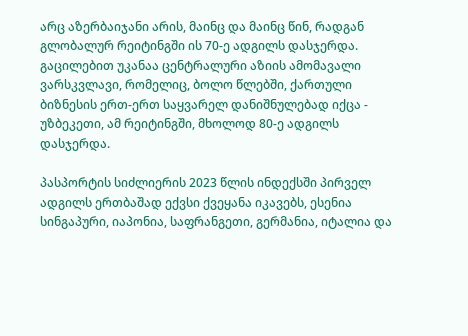არც აზერბაიჯანი არის, მაინც და მაინც წინ, რადგან გლობალურ რეიტინგში ის 70-ე ადგილს დასჯერდა. გაცილებით უკანაა ცენტრალური აზიის ამომავალი ვარსკვლავი, რომელიც, ბოლო წლებში, ქართული ბიზნესის ერთ-ერთ საყვარელ დანიშნულებად იქცა - უზბეკეთი, ამ რეიტინგში, მხოლოდ 80-ე ადგილს დასჯერდა.

პასპორტის სიძლიერის 2023 წლის ინდექსში პირველ ადგილს ერთბაშად ექვსი ქვეყანა იკავებს, ესენია სინგაპური, იაპონია, საფრანგეთი, გერმანია, იტალია და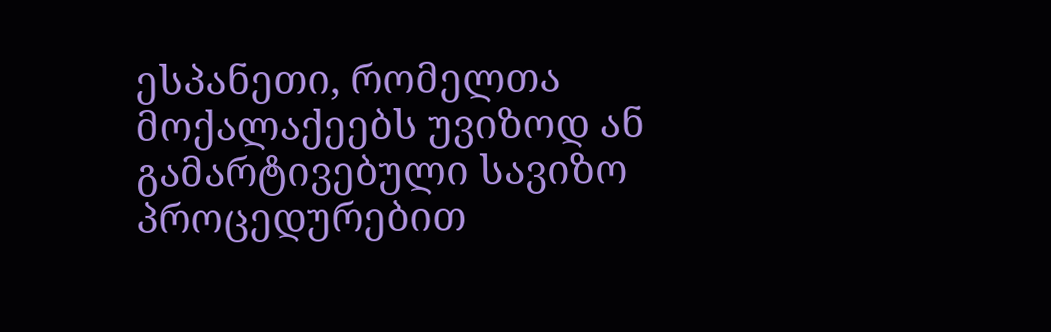ესპანეთი, რომელთა მოქალაქეებს უვიზოდ ან გამარტივებული სავიზო პროცედურებით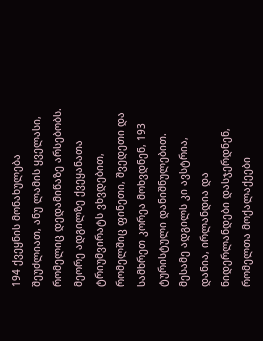194 ქვეყნის მონახულება შეუძლიათ, ანუ ლამის ყველასი, რომელიც დედამიწაზე არსებობს. მეორე ადგილზე ქვეყანათა ტრიუმვირატს ვხვდებით, რომელშიც ფინეთი, შვედეთი და სამხრეთ კორეა მოხვდნენ, 193 ტურისტული დანიშნულებით. მესამე ადგილს კი ავსტრია, დანია, ირლანდია და ნიდერლანდები დასჯერდნენ, რომელთა მოქალაქეები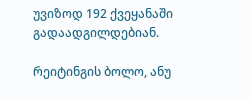უვიზოდ 192 ქვეყანაში გადაადგილდებიან.

რეიტინგის ბოლო, ანუ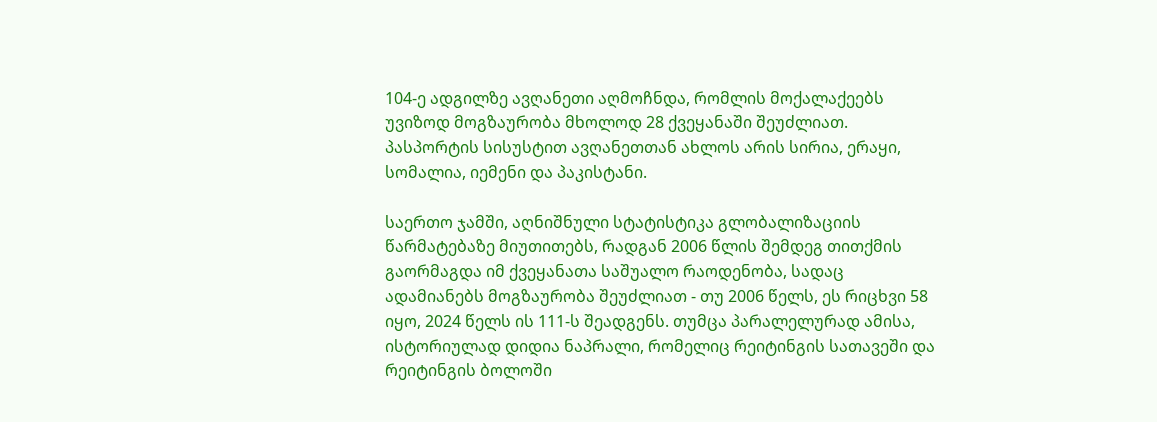104-ე ადგილზე ავღანეთი აღმოჩნდა, რომლის მოქალაქეებს უვიზოდ მოგზაურობა მხოლოდ 28 ქვეყანაში შეუძლიათ. პასპორტის სისუსტით ავღანეთთან ახლოს არის სირია, ერაყი, სომალია, იემენი და პაკისტანი.

საერთო ჯამში, აღნიშნული სტატისტიკა გლობალიზაციის წარმატებაზე მიუთითებს, რადგან 2006 წლის შემდეგ თითქმის გაორმაგდა იმ ქვეყანათა საშუალო რაოდენობა, სადაც ადამიანებს მოგზაურობა შეუძლიათ - თუ 2006 წელს, ეს რიცხვი 58 იყო, 2024 წელს ის 111-ს შეადგენს. თუმცა პარალელურად ამისა, ისტორიულად დიდია ნაპრალი, რომელიც რეიტინგის სათავეში და რეიტინგის ბოლოში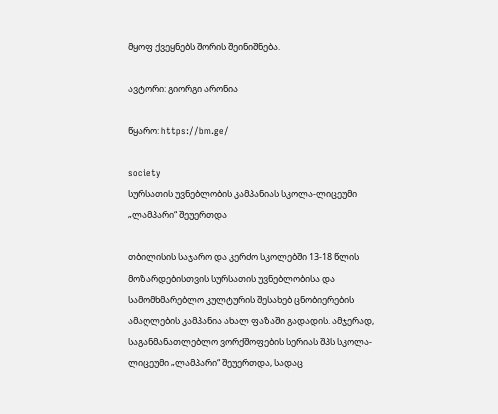მყოფ ქვეყნებს შორის შეინიშნება.

ავტორი: გიორგი არონია

წყარო: https://bm.ge/

society
სურსათის უვნებლობის კამპანიას სკოლა-ლიცეუმი „ლამპარი“ შეუერთდა

თბილისის საჯარო და კერძო სკოლებში 13-18 წლის მოზარდებისთვის სურსათის უვნებლობისა და სამომხმარებლო კულტურის შესახებ ცნობიერების ამაღლების კამპანია ახალ ფაზაში გადადის. ამჯერად, საგანმანათლებლო ვორქშოფების სერიას შპს სკოლა-ლიცეუმი „ლამპარი“ შეუერთდა, სადაც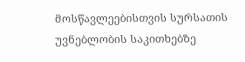მოსწავლეებისთვის სურსათის უვნებლობის საკითხებზე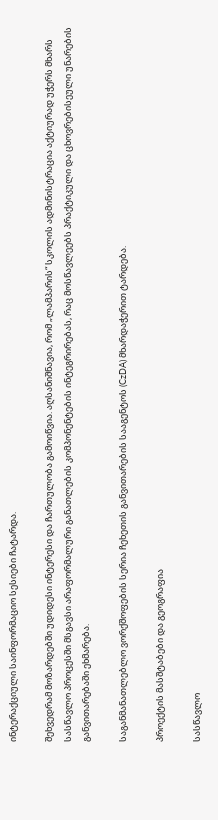ინტერაქციული საინფორმაციო სესიები ჩატარდა.

შეხვედრამ მოზარდებში უდიდესი ინტერესი და ჩართულობა გამოიწვია. აღსანიშნავია, რომ „ლამპარის“ სკოლის ადმინისტრაცია აქტიურად უჭერს მხარს სასწავლო პროცესში მსგავსი არაფორმალური განათლების კომპონენტების ინტეგრირებას, რაც მოსწავლეებს პრაქტიკული და ცხოვრებისეული უნარების განვითარებაში ეხმარება.

საგანმანათლებლო ვორქშოფების სერია ჩეხეთის განვითარების სააგენტოს (CzDA) მხარდაჭერით ტარდება.

პროექტის მასშტაბები და გეოგრაფია

სასწავლო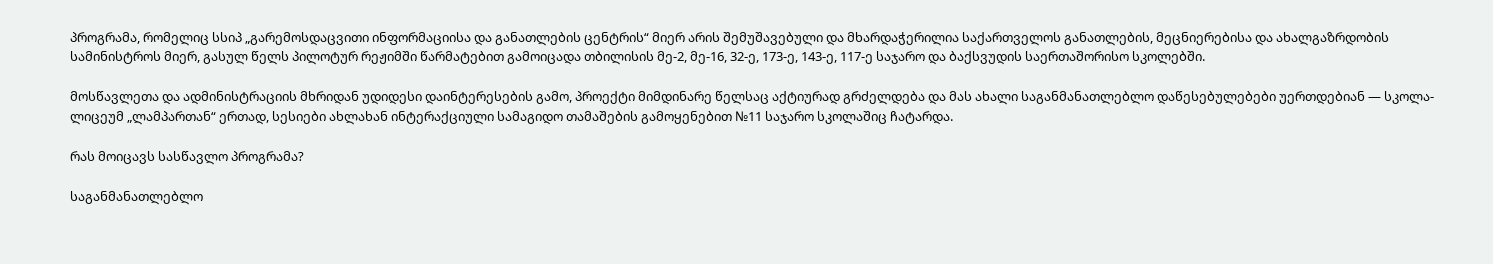პროგრამა, რომელიც სსიპ „გარემოსდაცვითი ინფორმაციისა და განათლების ცენტრის“ მიერ არის შემუშავებული და მხარდაჭერილია საქართველოს განათლების, მეცნიერებისა და ახალგაზრდობის სამინისტროს მიერ, გასულ წელს პილოტურ რეჟიმში წარმატებით გამოიცადა თბილისის მე-2, მე-16, 32-ე, 173-ე, 143-ე, 117-ე საჯარო და ბაქსვუდის საერთაშორისო სკოლებში.

მოსწავლეთა და ადმინისტრაციის მხრიდან უდიდესი დაინტერესების გამო, პროექტი მიმდინარე წელსაც აქტიურად გრძელდება და მას ახალი საგანმანათლებლო დაწესებულებები უერთდებიან — სკოლა-ლიცეუმ „ლამპართან“ ერთად, სესიები ახლახან ინტერაქციული სამაგიდო თამაშების გამოყენებით №11 საჯარო სკოლაშიც ჩატარდა.

რას მოიცავს სასწავლო პროგრამა?

საგანმანათლებლო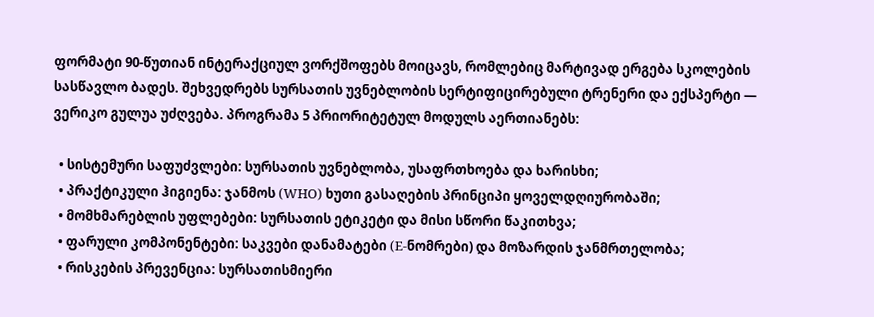ფორმატი 90-წუთიან ინტერაქციულ ვორქშოფებს მოიცავს, რომლებიც მარტივად ერგება სკოლების სასწავლო ბადეს. შეხვედრებს სურსათის უვნებლობის სერტიფიცირებული ტრენერი და ექსპერტი — ვერიკო გულუა უძღვება. პროგრამა 5 პრიორიტეტულ მოდულს აერთიანებს:

  • სისტემური საფუძვლები: სურსათის უვნებლობა, უსაფრთხოება და ხარისხი;
  • პრაქტიკული ჰიგიენა: ჯანმოს (WHO) ხუთი გასაღების პრინციპი ყოველდღიურობაში;
  • მომხმარებლის უფლებები: სურსათის ეტიკეტი და მისი სწორი წაკითხვა;
  • ფარული კომპონენტები: საკვები დანამატები (E-ნომრები) და მოზარდის ჯანმრთელობა;
  • რისკების პრევენცია: სურსათისმიერი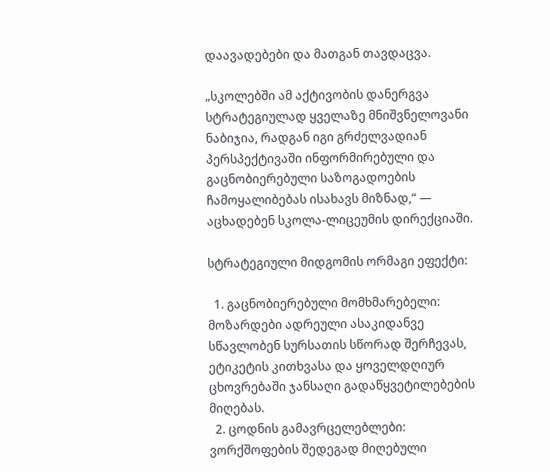დაავადებები და მათგან თავდაცვა.

„სკოლებში ამ აქტივობის დანერგვა სტრატეგიულად ყველაზე მნიშვნელოვანი ნაბიჯია, რადგან იგი გრძელვადიან პერსპექტივაში ინფორმირებული და გაცნობიერებული საზოგადოების ჩამოყალიბებას ისახავს მიზნად,“ — აცხადებენ სკოლა-ლიცეუმის დირექციაში.

სტრატეგიული მიდგომის ორმაგი ეფექტი:

  1. გაცნობიერებული მომხმარებელი: მოზარდები ადრეული ასაკიდანვე სწავლობენ სურსათის სწორად შერჩევას, ეტიკეტის კითხვასა და ყოველდღიურ ცხოვრებაში ჯანსაღი გადაწყვეტილებების მიღებას.
  2. ცოდნის გამავრცელებლები: ვორქშოფების შედეგად მიღებული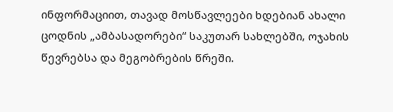ინფორმაციით, თავად მოსწავლეები ხდებიან ახალი ცოდნის „ამბასადორები“ საკუთარ სახლებში, ოჯახის წევრებსა და მეგობრების წრეში.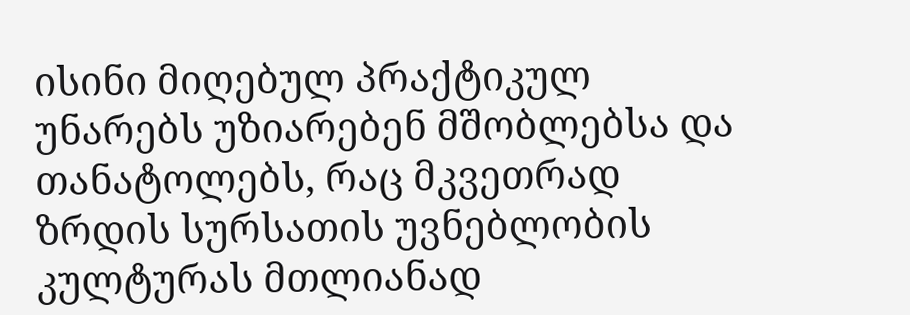ისინი მიღებულ პრაქტიკულ უნარებს უზიარებენ მშობლებსა და თანატოლებს, რაც მკვეთრად ზრდის სურსათის უვნებლობის კულტურას მთლიანად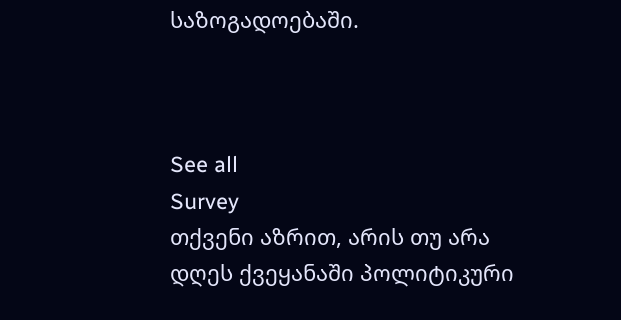საზოგადოებაში.



See all
Survey
თქვენი აზრით, არის თუ არა დღეს ქვეყანაში პოლიტიკური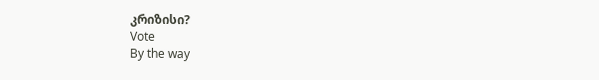კრიზისი?
Vote
By the way